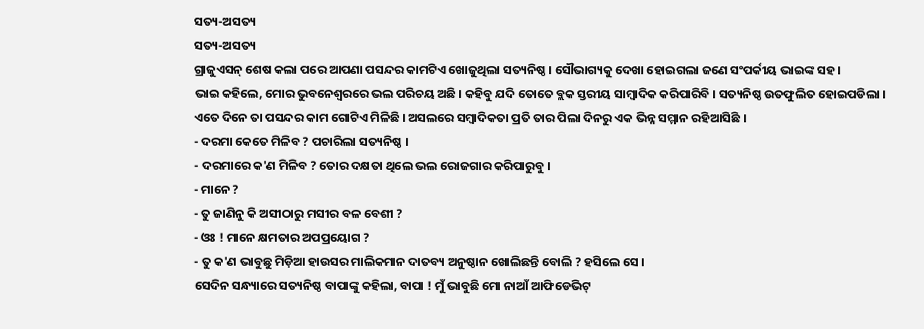ସତ୍ୟ-ଅସତ୍ୟ
ସତ୍ୟ-ଅସତ୍ୟ
ଗ୍ରାଜୁଏସନ୍ ଶେଷ କଲା ପରେ ଆପଣା ପସନ୍ଦର କାମଟିଏ ଖୋଜୁଥିଲା ସତ୍ୟନିଷ୍ଠ । ସୌଭାଗ୍ୟକୁ ଦେଖା ହୋଇଗଲା ଜଣେ ସଂପର୍କୀୟ ଭାଇଙ୍କ ସହ ।
ଭାଇ କହିଲେ, ମୋର ଭୁବନେଶ୍ଵରରେ ଭଲ ପରିଚୟ ଅଛି । କହିବୁ ଯଦି ତୋତେ ବ୍ଲକ ସ୍ତରୀୟ ସାମ୍ଵାଦିକ କରିପାରିବି । ସତ୍ୟନିଷ୍ଠ ଉତଫୁଲିତ ହୋଇପଡିଲା । ଏତେ ଦିନେ ତା ପସନ୍ଦର କାମ ଗୋଟିଏ ମିଳିଛି । ଅସଲରେ ସମ୍ଵାଦିକତା ପ୍ରତି ତାର ପିଲା ଦିନରୁ ଏକ ଭିନ୍ନ ସମ୍ମାନ ରହିଆସିଛି ।
- ଦରମା କେତେ ମିଳିବ ? ପଚାରିଲା ସତ୍ୟନିଷ୍ଠ ।
- ଦରମାରେ କ'ଣ ମିଳିବ ? ତୋର ଦକ୍ଷତା ଥିଲେ ଭଲ ରୋଜଗାର କରିପାରୁବୁ ।
- ମାନେ ?
- ତୁ ଜାଣିନୁ କି ଅସୀଠାରୁ ମସୀର ବଳ ବେଶୀ ?
- ଓଃ ! ମାନେ କ୍ଷମତାର ଅପପ୍ରୟୋଗ ?
- ତୁ କ'ଣ ଭାବୁଛୁ ମିଡ଼ିଆ ହାଉସର ମାଲିକମାନ ଦାତବ୍ୟ ଅନୁଷ୍ଠାନ ଖୋଲିଛନ୍ତି ବୋଲି ? ହସିଲେ ସେ ।
ସେଦିନ ସନ୍ଧ୍ୟାରେ ସତ୍ୟନିଷ୍ଠ ବାପାଙ୍କୁ କହିଲା, ବାପା ! ମୁଁ ଭାବୁଛି ମୋ ନାଆଁ ଆଫିଡେଭିଟ୍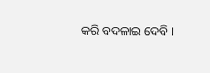କରି ବଦଳାଇ ଦେବି ।